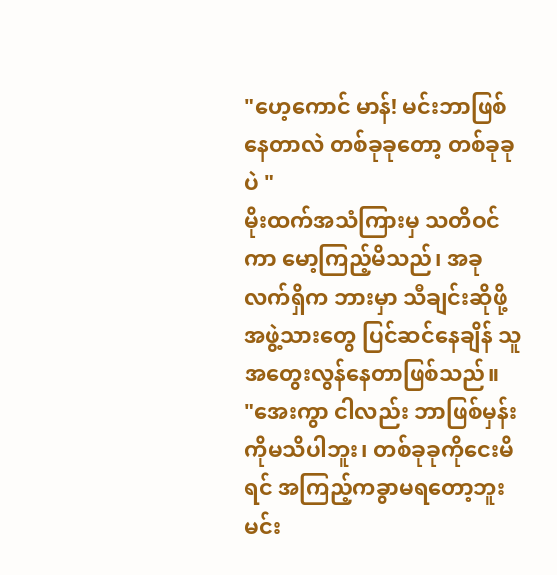"ဟေ့ကောင် မာန်! မင်းဘာဖြစ်နေတာလဲ တစ်ခုခုတော့ တစ်ခုခုပဲ "
မိုးထက်အသံကြားမှ သတိဝင်ကာ မော့ကြည့်မိသည်၊ အခုလက်ရှိက ဘားမှာ သီချင်းဆိုဖို့ အဖွဲ့သားတွေ ပြင်ဆင်နေချိန် သူအတွေးလွန်နေတာဖြစ်သည်။
"အေးကွာ ငါလည်း ဘာဖြစ်မှန်းကိုမသိပါဘူး၊ တစ်ခုခုကိုငေးမိရင် အကြည့်ကခွာမရတော့ဘူး မင်း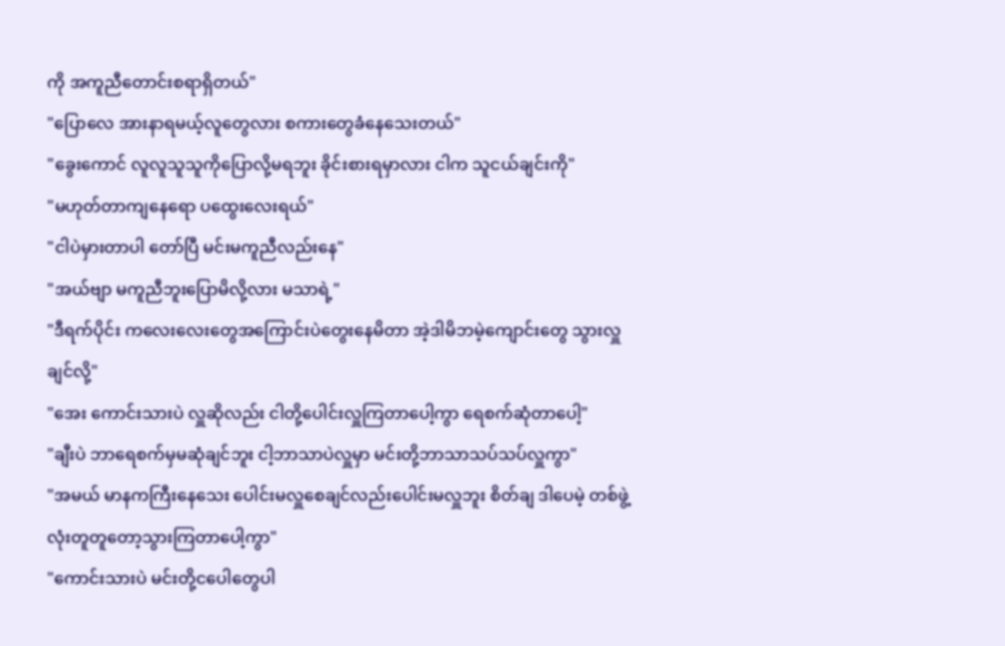ကို အကူညီတောင်းစရာရှိတယ်"
"ပြောလေ အားနာရမယ့်လူတွေလား စကားတွေခံနေသေးတယ်"
"ခွေးကောင် လူလူသူသူကိုပြောလို့မရဘူး ခိုင်းစားရမှာလား ငါက သူငယ်ချင်းကို"
"မဟုတ်တာကျနေရော ပထွေးလေးရယ်"
"ငါပဲမှားတာပါ တော်ပြီ မင်းမကူညီလည်းနေ"
"အယ်ဗျာ မကူညီဘူးပြောမိလို့လား မသာရဲ့"
"ဒီရက်ပိုင်း ကလေးလေးတွေအကြောင်းပဲတွေးနေမိတာ အဲ့ဒါမိဘမဲ့ကျောင်းတွေ သွားလှူချင်လို့"
"အေး ကောင်းသားပဲ လှူဆိုလည်း ငါတို့ပေါင်းလှူကြတာပေါ့ကွာ ရေစက်ဆုံတာပေါ့"
"ချီးပဲ ဘာရေစက်မှမဆုံချင်ဘူး ငါ့ဘာသာပဲလှူမှာ မင်းတို့ဘာသာသပ်သပ်လှူကွာ"
"အမယ် မာနကကြီးနေသေး ပေါင်းမလှူစေချင်လည်းပေါင်းမလှူဘူး စိတ်ချ ဒါပေမဲ့ တစ်ဖွဲ့လုံးတူတူတော့သွားကြတာပေါ့ကွာ"
"ကောင်းသားပဲ မင်းတို့ငပေါတွေပါ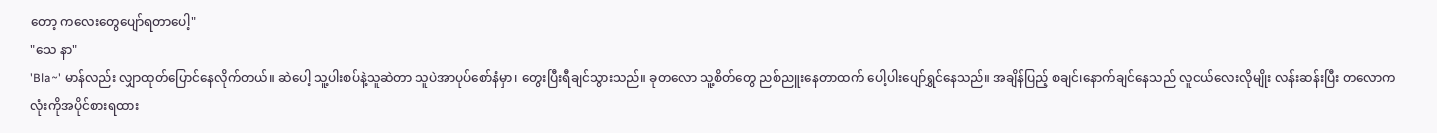တော့ ကလေးတွေပျော်ရတာပေါ့"
"သေ နာ"
'Bla~' မာန်လည်း လျှာထုတ်ပြောင်နေလိုက်တယ်။ ဆဲပေါ့ သူ့ပါးစပ်နဲ့သူဆဲတာ သူပဲအာပုပ်စော်နံမှာ၊ တွေးပြီးရီချင်သွားသည်။ ခုတလော သူ့စိတ်တွေ ညစ်ညူးနေတာထက် ပေါ့ပါးပျော်ရွှင်နေသည်။ အချိန်ပြည့် စချင်၊နောက်ချင်နေသည် လူငယ်လေးလိုမျိုး လန်းဆန်းပြီး တလောကလုံးကိုအပိုင်စားရထား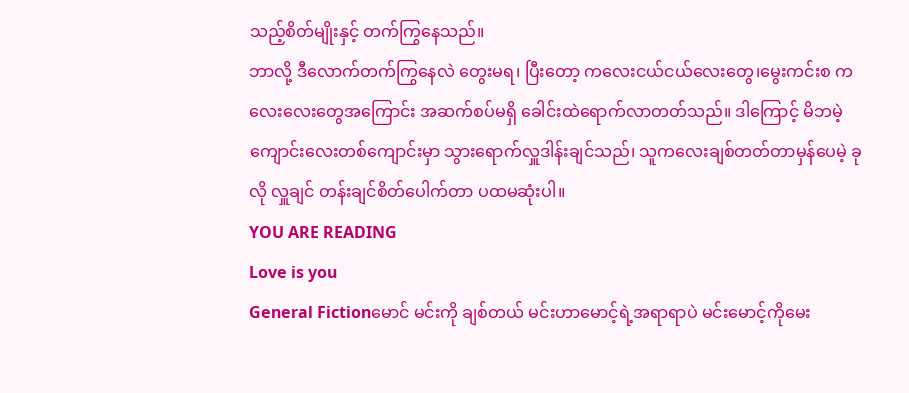သည့်စိတ်မျိုးနှင့် တက်ကြွနေသည်။
ဘာလို့ ဒီလောက်တက်ကြွနေလဲ တွေးမရ၊ ပြီးတော့ ကလေးငယ်ငယ်လေးတွေ၊မွေးကင်းစ ကလေးလေးတွေအကြောင်း အဆက်စပ်မရှိ ခေါင်းထဲရောက်လာတတ်သည်။ ဒါကြောင့် မိဘမဲ့ကျောင်းလေးတစ်ကျောင်းမှာ သွားရောက်လှူဒါန်းချင်သည်၊ သူကလေးချစ်တတ်တာမှန်ပေမဲ့ ခုလို လှူချင် တန်းချင်စိတ်ပေါက်တာ ပထမဆုံးပါ။
YOU ARE READING
Love is you
General Fictionမောင် မင်းကို ချစ်တယ် မင်းဟာမောင့်ရဲ့အရာရာပဲ မင်းမောင့်ကိုမေး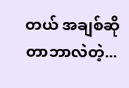တယ် အချစ်ဆိုတာဘာလဲတဲ့...